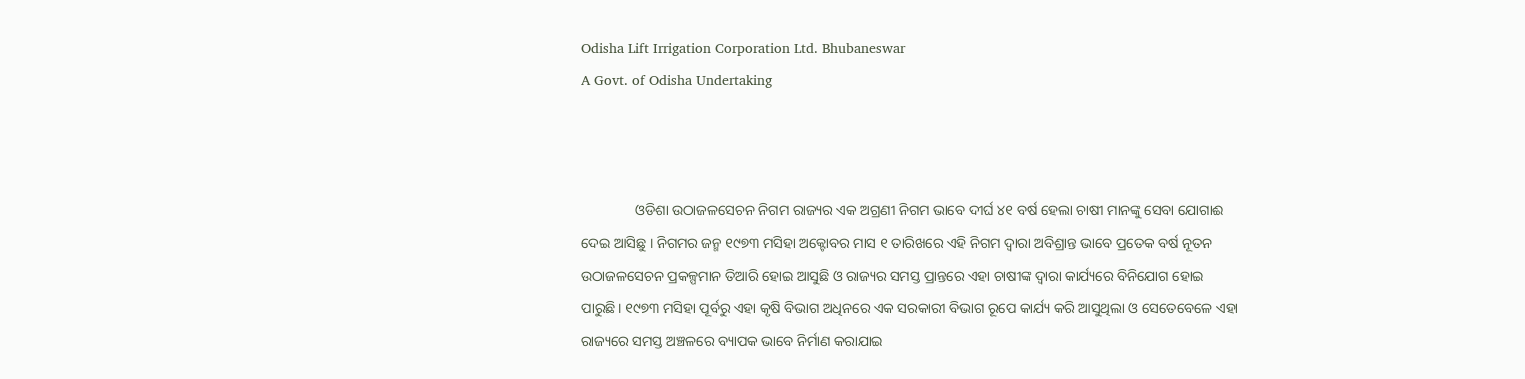Odisha Lift Irrigation Corporation Ltd. Bhubaneswar
A Govt. of Odisha Undertaking



               ଓଡିଶା ଉଠାଜଳସେଚନ ନିଗମ ରାଜ୍ୟର ଏକ ଅଗ୍ରଣୀ ନିଗମ ଭାବେ ଦୀର୍ଘ ୪୧ ବର୍ଷ ହେଲା ଚାଷୀ ମାନଙ୍କୁ ସେବା ଯୋଗାଈ ଦେଇ ଆସିଛୁ । ନିଗମର ଜନ୍ମ ୧୯୭୩ ମସିହା ଅକ୍ଟୋବର ମାସ ୧ ତାରିଖରେ ଏହି ନିଗମ ଦ୍ଵାରା ଅବିଶ୍ରାନ୍ତ ଭାବେ ପ୍ରତେକ ବର୍ଷ ନୂତନ ଉଠାଜଳସେଚନ ପ୍ରକଳ୍ପମାନ ତିଆରି ହୋଇ ଆସୁଛି ଓ ରାଜ୍ୟର ସମସ୍ତ ପ୍ରାନ୍ତରେ ଏହା ଚାଷୀଙ୍କ ଦ୍ଵାରା କାର୍ଯ୍ୟରେ ବିନିଯୋଗ ହୋଇ ପାରୁଛି। ୧୯୭୩ ମସିହା ପୂର୍ବରୁ ଏହା କୃଷି ବିଭାଗ ଅଧିନରେ ଏକ ସରକାରୀ ବିଭାଗ ରୂପେ କାର୍ଯ୍ୟ କରି ଆସୁଥିଲା ଓ ସେତେବେଳେ ଏହା ରାଜ୍ୟରେ ସମସ୍ତ ଅଞ୍ଚଳରେ ବ୍ୟାପକ ଭାବେ ନିର୍ମାଣ କରାଯାଇ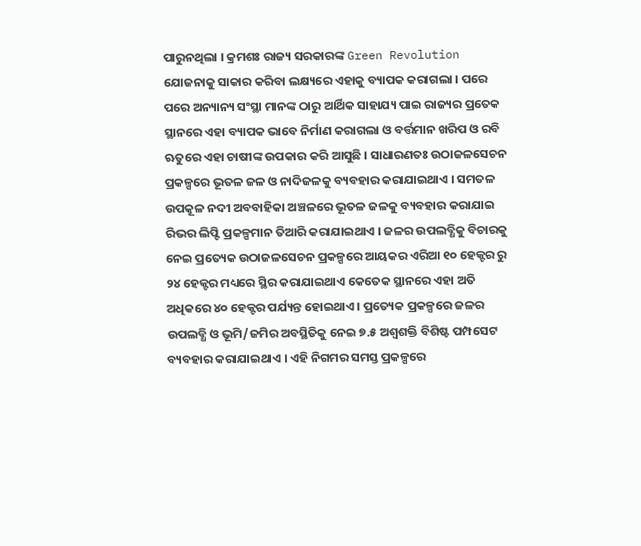ପାରୁନଥିଲା । କ୍ରମଶଃ ରାଜ୍ୟ ସରକାରଙ୍କ Green Revolution ଯୋଜନାକୁ ସାକାର କରିବା ଲକ୍ଷ୍ୟରେ ଏହାକୁ ବ୍ୟାପକ କରାଗଲା । ପରେ ପରେ ଅନ୍ୟାନ୍ୟ ସଂସ୍ଥା ମାନଙ୍କ ଠାରୁ ଆର୍ଥିକ ସାହାଯ୍ୟ ପାଇ ରାଜ୍ୟର ପ୍ରତେକ ସ୍ଥାନରେ ଏହା ବ୍ୟାପକ ଭାବେ ନିର୍ମାଣ କରାଗଲା ଓ ବର୍ତ୍ତମାନ ଖରିପ ଓ ରବି ଋତୁରେ ଏହା ଚାଷୀଙ୍କ ଉପକାର କରି ଆସୁଛି । ସାଧାରଣତଃ ଉଠାଜଳସେଚନ ପ୍ରକଳ୍ପରେ ଭୂତଳ ଜଳ ଓ ନାଦିଜଳକୁ ବ୍ୟବହାର କରାଯାଇଥାଏ । ସମତଳ ଉପକୂଳ ନଦୀ ଅବବାହିକା ଅଞ୍ଚଳରେ ଭୂତଳ ଜଳକୁ ବ୍ୟବହାର କରାଯାଇ ରିଭର ଲିପ୍ଟି ପ୍ରକଳ୍ପମାନ ତିଆରି କରାଯାଇଥାଏ । ଜଳର ଉପଲବ୍ଧିକୁ ବିଚାରକୁ ନେଇ ପ୍ରତ୍ୟେକ ଉଠାଜଳସେଚନ ପ୍ରକଳ୍ପରେ ଆୟକର ଏରିଆ ୧୦ ହେକ୍ଟର ରୁ ୨୪ ହେକ୍ଟର ମଧ୍ୟରେ ସ୍ଥିର କରାଯାଇଥାଏ କେତେକ ସ୍ଥାନରେ ଏହା ଅତି ଅଧିକରେ ୪୦ ହେକ୍ଟର ପର୍ଯ୍ୟନ୍ତ ହୋଇଥାଏ । ପ୍ରତ୍ୟେକ ପ୍ରକଳ୍ପରେ ଜଳର ଉପଲବ୍ଧି ଓ ଭୂମି/ଜମିର ଅବସ୍ଥିତିକୁ ନେଇ ୭.୫ ଅଶ୍ଵଶକ୍ତି ବିଶିଷ୍ଟ ପମ୍ପସେଟ ବ୍ୟବହାର କରାଯାଇଥାଏ । ଏହି ନିଗମର ସମସ୍ତ ପ୍ରକଳ୍ପରେ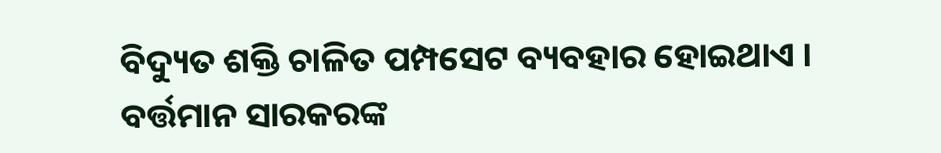ବିଦ୍ୟୁତ ଶକ୍ତି ଚାଳିତ ପମ୍ପସେଟ ବ୍ୟବହାର ହୋଇଥାଏ । ବର୍ତ୍ତମାନ ସାରକରଙ୍କ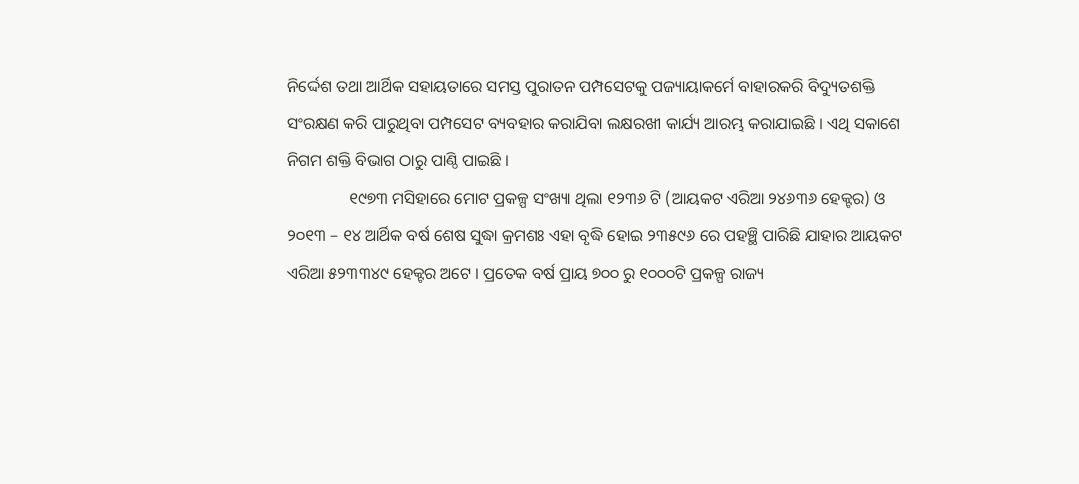ନିର୍ଦ୍ଦେଶ ତଥା ଆର୍ଥିକ ସହାୟତାରେ ସମସ୍ତ ପୁରାତନ ପମ୍ପସେଟକୁ ପଜ୍ୟାୟାକର୍ମେ ବାହାରକରି ବିଦ୍ୟୁତଶକ୍ତି ସଂରକ୍ଷଣ କରି ପାରୁଥିବା ପମ୍ପସେଟ ବ୍ୟବହାର କରାଯିବା ଲକ୍ଷରଖୀ କାର୍ଯ୍ୟ ଆରମ୍ଭ କରାଯାଇଛି । ଏଥି ସକାଶେ ନିଗମ ଶକ୍ତି ବିଭାଗ ଠାରୁ ପାଣ୍ଠି ପାଇଛି ।
               ୧୯୭୩ ମସିହାରେ ମୋଟ ପ୍ରକଳ୍ପ ସଂଖ୍ୟା ଥିଲା ୧୨୩୬ ଟି (ଆୟକଟ ଏରିଆ ୨୪୬୩୬ ହେକ୍ଟର) ଓ ୨୦୧୩ – ୧୪ ଆର୍ଥିକ ବର୍ଷ ଶେଷ ସୁଦ୍ଧା କ୍ରମଶଃ ଏହା ବୃଦ୍ଧି ହୋଇ ୨୩୫୯୬ ରେ ପହଞ୍ଛି ପାରିଛି ଯାହାର ଆୟକଟ ଏରିଆ ୫୨୩୩୪୯ ହେକ୍ଟର ଅଟେ । ପ୍ରତେକ ବର୍ଷ ପ୍ରାୟ ୭୦୦ ରୁ ୧୦୦୦ଟି ପ୍ରକଳ୍ପ ରାଜ୍ୟ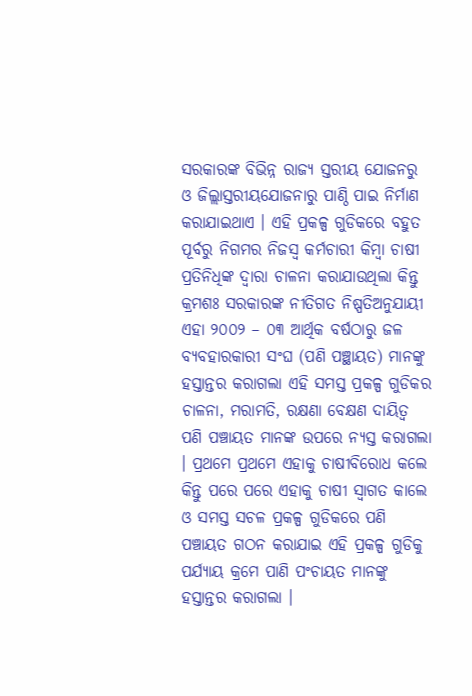ସରକାରଙ୍କ ବିଭିନ୍ନ ରାଜ୍ୟ ସ୍ତରୀୟ ଯୋଜନରୁ ଓ ଜିଲ୍ଲାସ୍ତରୀୟଯୋଜନାରୁ ପାଣ୍ଠି ପାଇ ନିର୍ମାଣ କରାଯାଇଥାଏ । ଏହି ପ୍ରକଳ୍ପ ଗୁଡିକରେ ବହୁତ ପୂର୍ବରୁ ନିଗମର ନିଜସ୍ଵ କର୍ମଚାରୀ କିମ୍ବା ଚାଷୀ ପ୍ରତିନିଧିଙ୍କ ଦ୍ଵାରା ଚାଳନା କରାଯାଉଥିଲା କିନ୍ତୁ କ୍ରମଶଃ ସରକାରଙ୍କ ନୀତିଗତ ନିଷ୍ପତିଅନୁଯାୟୀ ଏହା ୨୦୦୨ – ୦୩ ଆର୍ଥିକ ବର୍ଷଠାରୁ ଜଳ ବ୍ୟବହାରକାରୀ ସଂଘ (ପଣି ପଞ୍ଛାୟତ) ମାନଙ୍କୁ ହସ୍ତାନ୍ତର କରାଗଲା ଏହି ସମସ୍ତ ପ୍ରକଳ୍ପ ଗୁଡିକର ଚାଳନା, ମରାମତି, ରକ୍ଷଣା ବେକ୍ଷଣ ଦାୟିତ୍ଵ ପଣି ପଞ୍ଚାୟତ ମାନଙ୍କ ଉପରେ ନ୍ୟସ୍ତ କରାଗଲା । ପ୍ରଥମେ ପ୍ରଥମେ ଏହାକୁ ଚାଷୀବିରୋଧ କଲେ କିନ୍ତୁ ପରେ ପରେ ଏହାକୁ ଚାଷୀ ସ୍ଵାଗତ କାଲେ ଓ ସମସ୍ତ ସଚଳ ପ୍ରକଳ୍ପ ଗୁଡିକରେ ପଣି ପଞ୍ଚାୟତ ଗଠନ କରାଯାଇ ଏହି ପ୍ରକଳ୍ପ ଗୁଡିକୁ ପର୍ଯ୍ୟାୟ କ୍ରମେ ପାଣି ପଂଚାୟତ ମାନଙ୍କୁ ହସ୍ତାନ୍ତର କରାଗଲା ।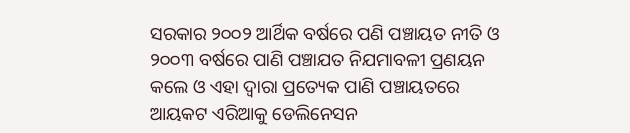ସରକାର ୨୦୦୨ ଆର୍ଥିକ ବର୍ଷରେ ପଣି ପଞ୍ଚାୟତ ନୀତି ଓ ୨୦୦୩ ବର୍ଷରେ ପାଣି ପଞ୍ଚାଯତ ନିଯମାବଳୀ ପ୍ରଣୟନ କଲେ ଓ ଏହା ଦ୍ଵାରା ପ୍ରତ୍ୟେକ ପାଣି ପଞ୍ଚାୟତରେ ଆୟକଟ ଏରିଆକୁ ଡେଲିନେସନ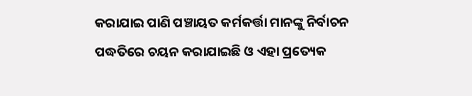କରାଯାଇ ପାଣି ପଞ୍ଚାୟତ କର୍ମକର୍ତ୍ତା ମାନଙ୍କୁ ନିର୍ବାଚନ ପଦ୍ଧତିରେ ଚୟନ କରାଯାଇଛି ଓ ଏହା ପ୍ରତ୍ୟେକ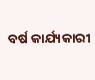ବର୍ଷ କାର୍ଯ୍ୟକାରୀ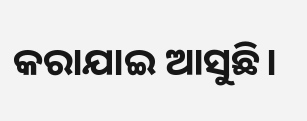କରାଯାଇ ଆସୁଛି।